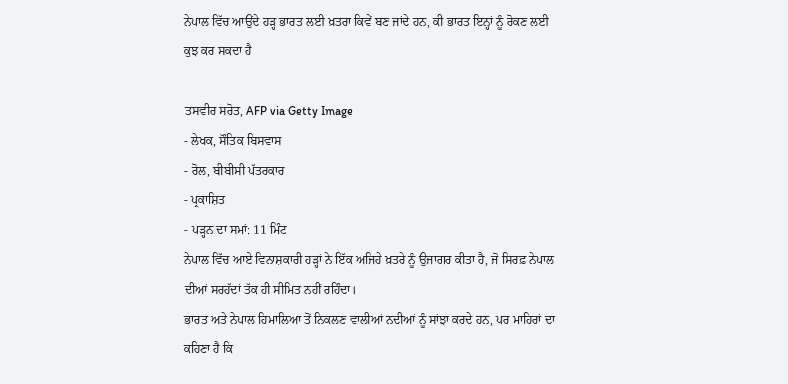ਨੇਪਾਲ ਵਿੱਚ ਆਉਂਦੇ ਹੜ੍ਹ ਭਾਰਤ ਲਈ ਖ਼ਤਰਾ ਕਿਵੇਂ ਬਣ ਜਾਂਦੇ ਹਨ, ਕੀ ਭਾਰਤ ਇਨ੍ਹਾਂ ਨੂੰ ਰੋਕਣ ਲਈ ਕੁਝ ਕਰ ਸਕਦਾ ਹੈ

ਤਸਵੀਰ ਸਰੋਤ, AFP via Getty Image
- ਲੇਖਕ, ਸੌਤਿਕ ਬਿਸਵਾਸ
- ਰੋਲ, ਬੀਬੀਸੀ ਪੱਤਰਕਾਰ
- ਪ੍ਰਕਾਸ਼ਿਤ
- ਪੜ੍ਹਨ ਦਾ ਸਮਾਂ: 11 ਮਿੰਟ
ਨੇਪਾਲ ਵਿੱਚ ਆਏ ਵਿਨਾਸ਼ਕਾਰੀ ਹੜ੍ਹਾਂ ਨੇ ਇੱਕ ਅਜਿਹੇ ਖ਼ਤਰੇ ਨੂੰ ਉਜਾਗਰ ਕੀਤਾ ਹੈ, ਜੋ ਸਿਰਫ਼ ਨੇਪਾਲ ਦੀਆਂ ਸਰਹੱਦਾਂ ਤੱਕ ਹੀ ਸੀਮਿਤ ਨਹੀਂ ਰਹਿੰਦਾ।
ਭਾਰਤ ਅਤੇ ਨੇਪਾਲ ਹਿਮਾਲਿਆ ਤੋਂ ਨਿਕਲਣ ਵਾਲੀਆਂ ਨਦੀਆਂ ਨੂੰ ਸਾਂਝਾ ਕਰਦੇ ਹਨ, ਪਰ ਮਾਹਿਰਾਂ ਦਾ ਕਹਿਣਾ ਹੈ ਕਿ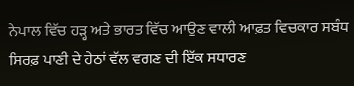ਨੇਪਾਲ ਵਿੱਚ ਹੜ੍ਹ ਅਤੇ ਭਾਰਤ ਵਿੱਚ ਆਉਣ ਵਾਲੀ ਆਫ਼ਤ ਵਿਚਕਾਰ ਸਬੰਧ ਸਿਰਫ਼ ਪਾਣੀ ਦੇ ਹੇਠਾਂ ਵੱਲ ਵਗਣ ਦੀ ਇੱਕ ਸਧਾਰਣ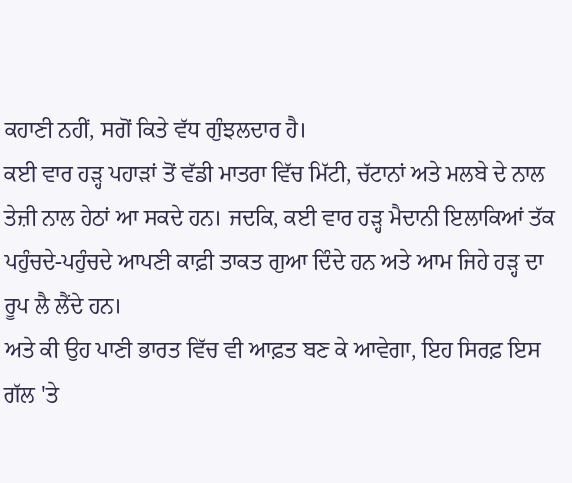ਕਹਾਣੀ ਨਹੀਂ, ਸਗੋਂ ਕਿਤੇ ਵੱਧ ਗੁੰਝਲਦਾਰ ਹੈ।
ਕਈ ਵਾਰ ਹੜ੍ਹ ਪਹਾੜਾਂ ਤੋਂ ਵੱਡੀ ਮਾਤਰਾ ਵਿੱਚ ਮਿੱਟੀ, ਚੱਟਾਨਾਂ ਅਤੇ ਮਲਬੇ ਦੇ ਨਾਲ ਤੇਜ਼ੀ ਨਾਲ ਹੇਠਾਂ ਆ ਸਕਦੇ ਹਨ। ਜਦਕਿ, ਕਈ ਵਾਰ ਹੜ੍ਹ ਮੈਦਾਨੀ ਇਲਾਕਿਆਂ ਤੱਕ ਪਹੁੰਚਦੇ-ਪਹੁੰਚਦੇ ਆਪਣੀ ਕਾਫ਼ੀ ਤਾਕਤ ਗੁਆ ਦਿੰਦੇ ਹਨ ਅਤੇ ਆਮ ਜਿਹੇ ਹੜ੍ਹ ਦਾ ਰੂਪ ਲੈ ਲੈਂਦੇ ਹਨ।
ਅਤੇ ਕੀ ਉਹ ਪਾਣੀ ਭਾਰਤ ਵਿੱਚ ਵੀ ਆਫ਼ਤ ਬਣ ਕੇ ਆਵੇਗਾ, ਇਹ ਸਿਰਫ਼ ਇਸ ਗੱਲ 'ਤੇ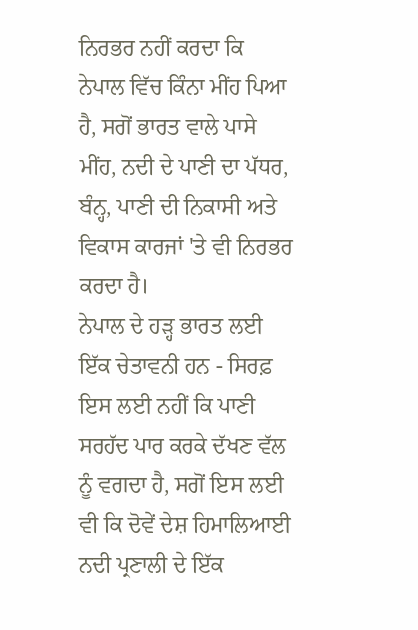ਨਿਰਭਰ ਨਹੀਂ ਕਰਦਾ ਕਿ ਨੇਪਾਲ ਵਿੱਚ ਕਿੰਨਾ ਮੀਂਹ ਪਿਆ ਹੈ, ਸਗੋਂ ਭਾਰਤ ਵਾਲੇ ਪਾਸੇ ਮੀਂਹ, ਨਦੀ ਦੇ ਪਾਣੀ ਦਾ ਪੱਧਰ, ਬੰਨ੍ਹ, ਪਾਣੀ ਦੀ ਨਿਕਾਸੀ ਅਤੇ ਵਿਕਾਸ ਕਾਰਜਾਂ 'ਤੇ ਵੀ ਨਿਰਭਰ ਕਰਦਾ ਹੈ।
ਨੇਪਾਲ ਦੇ ਹੜ੍ਹ ਭਾਰਤ ਲਈ ਇੱਕ ਚੇਤਾਵਨੀ ਹਨ - ਸਿਰਫ਼ ਇਸ ਲਈ ਨਹੀਂ ਕਿ ਪਾਣੀ ਸਰਹੱਦ ਪਾਰ ਕਰਕੇ ਦੱਖਣ ਵੱਲ ਨੂੰ ਵਗਦਾ ਹੈ, ਸਗੋਂ ਇਸ ਲਈ ਵੀ ਕਿ ਦੋਵੇਂ ਦੇਸ਼ ਹਿਮਾਲਿਆਈ ਨਦੀ ਪ੍ਰਣਾਲੀ ਦੇ ਇੱਕ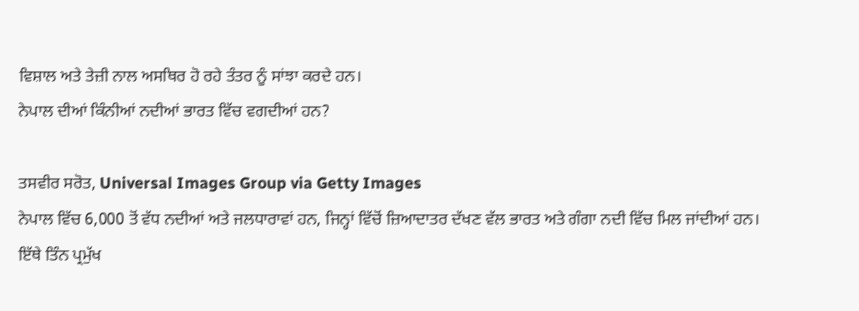ਵਿਸ਼ਾਲ ਅਤੇ ਤੇਜ਼ੀ ਨਾਲ ਅਸਥਿਰ ਹੋ ਰਹੇ ਤੰਤਰ ਨੂੰ ਸਾਂਝਾ ਕਰਦੇ ਹਨ।
ਨੇਪਾਲ ਦੀਆਂ ਕਿੰਨੀਆਂ ਨਦੀਆਂ ਭਾਰਤ ਵਿੱਚ ਵਗਦੀਆਂ ਹਨ?

ਤਸਵੀਰ ਸਰੋਤ, Universal Images Group via Getty Images
ਨੇਪਾਲ ਵਿੱਚ 6,000 ਤੋਂ ਵੱਧ ਨਦੀਆਂ ਅਤੇ ਜਲਧਾਰਾਵਾਂ ਹਨ, ਜਿਨ੍ਹਾਂ ਵਿੱਚੋਂ ਜ਼ਿਆਦਾਤਰ ਦੱਖਣ ਵੱਲ ਭਾਰਤ ਅਤੇ ਗੰਗਾ ਨਦੀ ਵਿੱਚ ਮਿਲ ਜਾਂਦੀਆਂ ਹਨ।
ਇੱਥੇ ਤਿੰਨ ਪ੍ਰਮੁੱਖ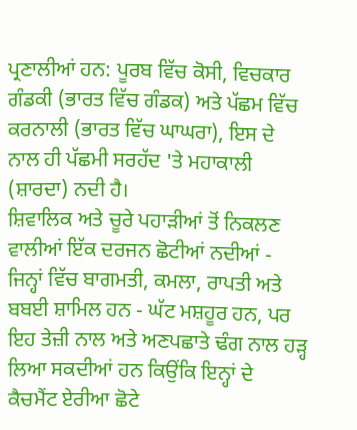ਪ੍ਰਣਾਲੀਆਂ ਹਨ: ਪੂਰਬ ਵਿੱਚ ਕੋਸੀ, ਵਿਚਕਾਰ ਗੰਡਕੀ (ਭਾਰਤ ਵਿੱਚ ਗੰਡਕ) ਅਤੇ ਪੱਛਮ ਵਿੱਚ ਕਰਨਾਲੀ (ਭਾਰਤ ਵਿੱਚ ਘਾਘਰਾ), ਇਸ ਦੇ ਨਾਲ ਹੀ ਪੱਛਮੀ ਸਰਹੱਦ 'ਤੇ ਮਹਾਕਾਲੀ (ਸ਼ਾਰਦਾ) ਨਦੀ ਹੈ।
ਸ਼ਿਵਾਲਿਕ ਅਤੇ ਚੂਰੇ ਪਹਾੜੀਆਂ ਤੋਂ ਨਿਕਲਣ ਵਾਲੀਆਂ ਇੱਕ ਦਰਜਨ ਛੋਟੀਆਂ ਨਦੀਆਂ - ਜਿਨ੍ਹਾਂ ਵਿੱਚ ਬਾਗਮਤੀ, ਕਮਲਾ, ਰਾਪਤੀ ਅਤੇ ਬਬਈ ਸ਼ਾਮਿਲ ਹਨ - ਘੱਟ ਮਸ਼ਹੂਰ ਹਨ, ਪਰ ਇਹ ਤੇਜ਼ੀ ਨਾਲ ਅਤੇ ਅਣਪਛਾਤੇ ਢੰਗ ਨਾਲ ਹੜ੍ਹ ਲਿਆ ਸਕਦੀਆਂ ਹਨ ਕਿਉਂਕਿ ਇਨ੍ਹਾਂ ਦੇ ਕੈਚਮੈਂਟ ਏਰੀਆ ਛੋਟੇ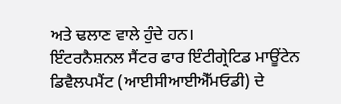ਅਤੇ ਢਲਾਣ ਵਾਲੇ ਹੁੰਦੇ ਹਨ।
ਇੰਟਰਨੈਸ਼ਨਲ ਸੈਂਟਰ ਫਾਰ ਇੰਟੀਗ੍ਰੇਟਿਡ ਮਾਊਂਟੇਨ ਡਿਵੈਲਪਮੈਂਟ (ਆਈਸੀਆਈਐੱਮਓਡੀ) ਦੇ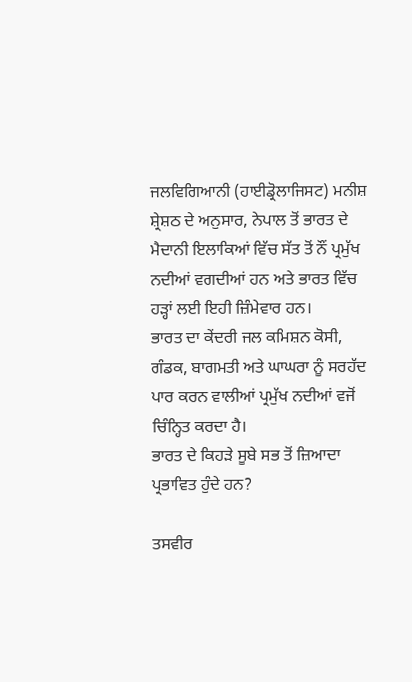ਜਲਵਿਗਿਆਨੀ (ਹਾਈਡ੍ਰੋਲਾਜਿਸਟ) ਮਨੀਸ਼ ਸ਼੍ਰੇਸ਼ਠ ਦੇ ਅਨੁਸਾਰ, ਨੇਪਾਲ ਤੋਂ ਭਾਰਤ ਦੇ ਮੈਦਾਨੀ ਇਲਾਕਿਆਂ ਵਿੱਚ ਸੱਤ ਤੋਂ ਨੌਂ ਪ੍ਰਮੁੱਖ ਨਦੀਆਂ ਵਗਦੀਆਂ ਹਨ ਅਤੇ ਭਾਰਤ ਵਿੱਚ ਹੜ੍ਹਾਂ ਲਈ ਇਹੀ ਜ਼ਿੰਮੇਵਾਰ ਹਨ।
ਭਾਰਤ ਦਾ ਕੇਂਦਰੀ ਜਲ ਕਮਿਸ਼ਨ ਕੋਸੀ, ਗੰਡਕ, ਬਾਗਮਤੀ ਅਤੇ ਘਾਘਰਾ ਨੂੰ ਸਰਹੱਦ ਪਾਰ ਕਰਨ ਵਾਲੀਆਂ ਪ੍ਰਮੁੱਖ ਨਦੀਆਂ ਵਜੋਂ ਚਿੰਨ੍ਹਿਤ ਕਰਦਾ ਹੈ।
ਭਾਰਤ ਦੇ ਕਿਹੜੇ ਸੂਬੇ ਸਭ ਤੋਂ ਜ਼ਿਆਦਾ ਪ੍ਰਭਾਵਿਤ ਹੁੰਦੇ ਹਨ?

ਤਸਵੀਰ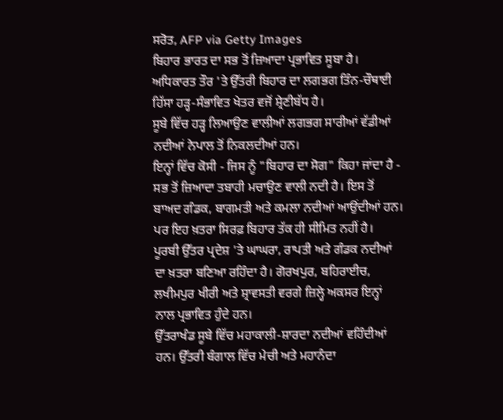ਸਰੋਤ, AFP via Getty Images
ਬਿਹਾਰ ਭਾਰਤ ਦਾ ਸਭ ਤੋਂ ਜ਼ਿਆਦਾ ਪ੍ਰਭਾਵਿਤ ਸੂਬਾ ਹੈ। ਅਧਿਕਾਰਤ ਤੌਰ 'ਤੇ ਉੱਤਰੀ ਬਿਹਾਰ ਦਾ ਲਗਭਗ ਤਿੰਨ-ਚੌਥਾਈ ਹਿੱਸਾ ਹੜ੍ਹ-ਸੰਭਾਵਿਤ ਖੇਤਰ ਵਜੋਂ ਸ਼੍ਰੇਣੀਬੱਧ ਹੈ।
ਸੂਬੇ ਵਿੱਚ ਹੜ੍ਹ ਲਿਆਉਣ ਵਾਲੀਆਂ ਲਗਭਗ ਸਾਰੀਆਂ ਵੱਡੀਆਂ ਨਦੀਆਂ ਨੇਪਾਲ ਤੋਂ ਨਿਕਲਦੀਆਂ ਹਨ।
ਇਨ੍ਹਾਂ ਵਿੱਚ ਕੋਸੀ - ਜਿਸ ਨੂੰ "ਬਿਹਾਰ ਦਾ ਸੋਗ" ਕਿਹਾ ਜਾਂਦਾ ਹੈ - ਸਭ ਤੋਂ ਜ਼ਿਆਦਾ ਤਬਾਹੀ ਮਚਾਉਣ ਵਾਲੀ ਨਦੀ ਹੈ। ਇਸ ਤੋਂ ਬਾਅਦ ਗੰਡਕ, ਬਾਗਮਤੀ ਅਤੇ ਕਮਲਾ ਨਦੀਆਂ ਆਉਂਦੀਆਂ ਹਨ।
ਪਰ ਇਹ ਖ਼ਤਰਾ ਸਿਰਫ਼ ਬਿਹਾਰ ਤੱਕ ਹੀ ਸੀਮਿਤ ਨਹੀਂ ਹੈ।
ਪੂਰਬੀ ਉੱਤਰ ਪ੍ਰਦੇਸ਼ 'ਤੇ ਘਾਘਰਾ, ਰਾਪਤੀ ਅਤੇ ਗੰਡਕ ਨਦੀਆਂ ਦਾ ਖ਼ਤਰਾ ਬਣਿਆ ਰਹਿੰਦਾ ਹੈ। ਗੋਰਖਪੁਰ, ਬਹਿਰਾਈਚ, ਲਖੀਮਪੁਰ ਖੀਰੀ ਅਤੇ ਸ਼੍ਰਾਵਸਤੀ ਵਰਗੇ ਜ਼ਿਲ੍ਹੇ ਅਕਸਰ ਇਨ੍ਹਾਂ ਨਾਲ ਪ੍ਰਭਾਵਿਤ ਹੁੰਦੇ ਹਨ।
ਉੱਤਰਾਖੰਡ ਸੂਬੇ ਵਿੱਚ ਮਹਾਕਾਲੀ-ਸ਼ਾਰਦਾ ਨਦੀਆਂ ਵਹਿੰਦੀਆਂ ਹਨ। ਉੱਤਰੀ ਬੰਗਾਲ ਵਿੱਚ ਮੇਚੀ ਅਤੇ ਮਹਾਨੰਦਾ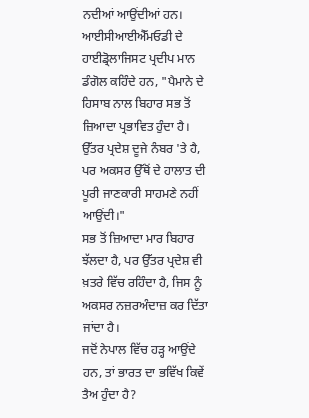ਨਦੀਆਂ ਆਉਂਦੀਆਂ ਹਨ।
ਆਈਸੀਆਈਐੱਮਓਡੀ ਦੇ ਹਾਈਡ੍ਰੋਲਾਜਿਸਟ ਪ੍ਰਦੀਪ ਮਾਨ ਡੰਗੋਲ ਕਹਿੰਦੇ ਹਨ, "ਪੈਮਾਨੇ ਦੇ ਹਿਸਾਬ ਨਾਲ ਬਿਹਾਰ ਸਭ ਤੋਂ ਜ਼ਿਆਦਾ ਪ੍ਰਭਾਵਿਤ ਹੁੰਦਾ ਹੈ। ਉੱਤਰ ਪ੍ਰਦੇਸ਼ ਦੂਜੇ ਨੰਬਰ 'ਤੇ ਹੈ, ਪਰ ਅਕਸਰ ਉੱਥੋਂ ਦੇ ਹਾਲਾਤ ਦੀ ਪੂਰੀ ਜਾਣਕਾਰੀ ਸਾਹਮਣੇ ਨਹੀਂ ਆਉਂਦੀ।"
ਸਭ ਤੋਂ ਜ਼ਿਆਦਾ ਮਾਰ ਬਿਹਾਰ ਝੱਲਦਾ ਹੈ, ਪਰ ਉੱਤਰ ਪ੍ਰਦੇਸ਼ ਵੀ ਖ਼ਤਰੇ ਵਿੱਚ ਰਹਿੰਦਾ ਹੈ, ਜਿਸ ਨੂੰ ਅਕਸਰ ਨਜ਼ਰਅੰਦਾਜ਼ ਕਰ ਦਿੱਤਾ ਜਾਂਦਾ ਹੈ।
ਜਦੋਂ ਨੇਪਾਲ ਵਿੱਚ ਹੜ੍ਹ ਆਉਂਦੇ ਹਨ, ਤਾਂ ਭਾਰਤ ਦਾ ਭਵਿੱਖ ਕਿਵੇਂ ਤੈਅ ਹੁੰਦਾ ਹੈ?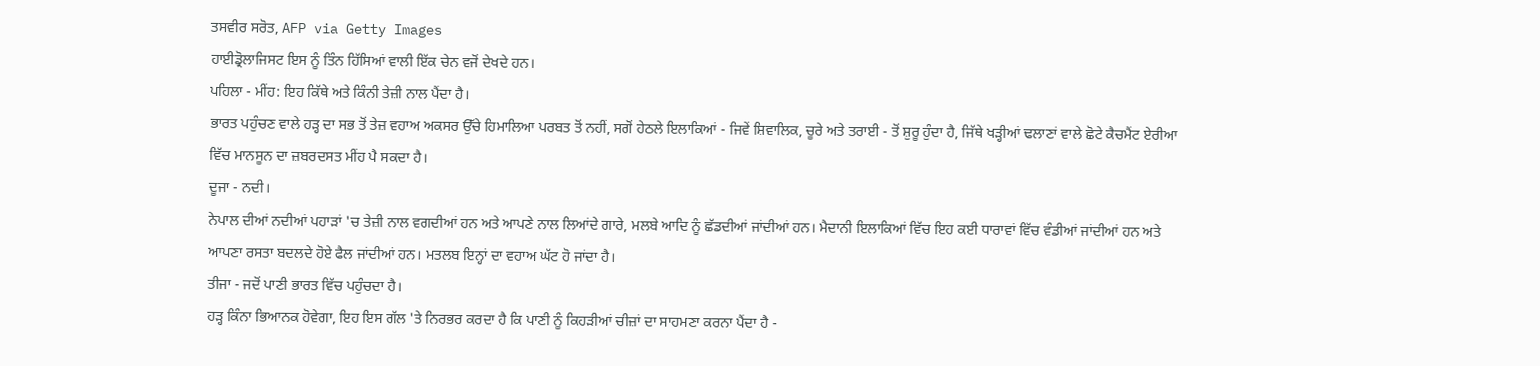ਤਸਵੀਰ ਸਰੋਤ, AFP via Getty Images
ਹਾਈਡ੍ਰੋਲਾਜਿਸਟ ਇਸ ਨੂੰ ਤਿੰਨ ਹਿੱਸਿਆਂ ਵਾਲੀ ਇੱਕ ਚੇਨ ਵਜੋਂ ਦੇਖਦੇ ਹਨ।
ਪਹਿਲਾ - ਮੀਂਹ: ਇਹ ਕਿੱਥੇ ਅਤੇ ਕਿੰਨੀ ਤੇਜ਼ੀ ਨਾਲ ਪੈਂਦਾ ਹੈ।
ਭਾਰਤ ਪਹੁੰਚਣ ਵਾਲੇ ਹੜ੍ਹ ਦਾ ਸਭ ਤੋਂ ਤੇਜ਼ ਵਹਾਅ ਅਕਸਰ ਉੱਚੇ ਹਿਮਾਲਿਆ ਪਰਬਤ ਤੋਂ ਨਹੀਂ, ਸਗੋਂ ਹੇਠਲੇ ਇਲਾਕਿਆਂ - ਜਿਵੇਂ ਸ਼ਿਵਾਲਿਕ, ਚੂਰੇ ਅਤੇ ਤਰਾਈ - ਤੋਂ ਸ਼ੁਰੂ ਹੁੰਦਾ ਹੈ, ਜਿੱਥੇ ਖੜ੍ਹੀਆਂ ਢਲਾਣਾਂ ਵਾਲੇ ਛੋਟੇ ਕੈਚਮੈਂਟ ਏਰੀਆ ਵਿੱਚ ਮਾਨਸੂਨ ਦਾ ਜ਼ਬਰਦਸਤ ਮੀਂਹ ਪੈ ਸਕਦਾ ਹੈ।
ਦੂਜਾ - ਨਦੀ।
ਨੇਪਾਲ ਦੀਆਂ ਨਦੀਆਂ ਪਹਾੜਾਂ 'ਚ ਤੇਜ਼ੀ ਨਾਲ ਵਗਦੀਆਂ ਹਨ ਅਤੇ ਆਪਣੇ ਨਾਲ ਲਿਆਂਦੇ ਗਾਰੇ, ਮਲਬੇ ਆਦਿ ਨੂੰ ਛੱਡਦੀਆਂ ਜਾਂਦੀਆਂ ਹਨ। ਮੈਦਾਨੀ ਇਲਾਕਿਆਂ ਵਿੱਚ ਇਹ ਕਈ ਧਾਰਾਵਾਂ ਵਿੱਚ ਵੰਡੀਆਂ ਜਾਂਦੀਆਂ ਹਨ ਅਤੇ ਆਪਣਾ ਰਸਤਾ ਬਦਲਦੇ ਹੋਏ ਫੈਲ ਜਾਂਦੀਆਂ ਹਨ। ਮਤਲਬ ਇਨ੍ਹਾਂ ਦਾ ਵਹਾਅ ਘੱਟ ਹੋ ਜਾਂਦਾ ਹੈ।
ਤੀਜਾ - ਜਦੋਂ ਪਾਣੀ ਭਾਰਤ ਵਿੱਚ ਪਹੁੰਚਦਾ ਹੈ।
ਹੜ੍ਹ ਕਿੰਨਾ ਭਿਆਨਕ ਹੋਵੇਗਾ, ਇਹ ਇਸ ਗੱਲ 'ਤੇ ਨਿਰਭਰ ਕਰਦਾ ਹੈ ਕਿ ਪਾਣੀ ਨੂੰ ਕਿਹੜੀਆਂ ਚੀਜ਼ਾਂ ਦਾ ਸਾਹਮਣਾ ਕਰਨਾ ਪੈਂਦਾ ਹੈ -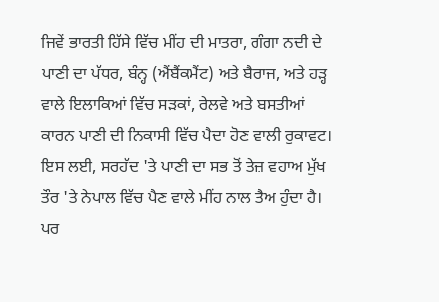ਜਿਵੇਂ ਭਾਰਤੀ ਹਿੱਸੇ ਵਿੱਚ ਮੀਂਹ ਦੀ ਮਾਤਰਾ, ਗੰਗਾ ਨਦੀ ਦੇ ਪਾਣੀ ਦਾ ਪੱਧਰ, ਬੰਨ੍ਹ (ਐਂਬੈਂਕਮੈਂਟ) ਅਤੇ ਬੈਰਾਜ, ਅਤੇ ਹੜ੍ਹ ਵਾਲੇ ਇਲਾਕਿਆਂ ਵਿੱਚ ਸੜਕਾਂ, ਰੇਲਵੇ ਅਤੇ ਬਸਤੀਆਂ ਕਾਰਨ ਪਾਣੀ ਦੀ ਨਿਕਾਸੀ ਵਿੱਚ ਪੈਦਾ ਹੋਣ ਵਾਲੀ ਰੁਕਾਵਟ।
ਇਸ ਲਈ, ਸਰਹੱਦ 'ਤੇ ਪਾਣੀ ਦਾ ਸਭ ਤੋਂ ਤੇਜ਼ ਵਹਾਅ ਮੁੱਖ ਤੌਰ 'ਤੇ ਨੇਪਾਲ ਵਿੱਚ ਪੈਣ ਵਾਲੇ ਮੀਂਹ ਨਾਲ ਤੈਅ ਹੁੰਦਾ ਹੈ। ਪਰ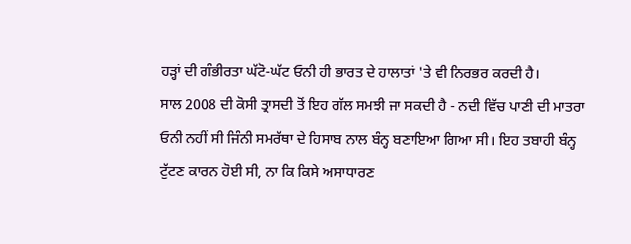ਹੜ੍ਹਾਂ ਦੀ ਗੰਭੀਰਤਾ ਘੱਟੋ-ਘੱਟ ਓਨੀ ਹੀ ਭਾਰਤ ਦੇ ਹਾਲਾਤਾਂ 'ਤੇ ਵੀ ਨਿਰਭਰ ਕਰਦੀ ਹੈ।
ਸਾਲ 2008 ਦੀ ਕੋਸੀ ਤ੍ਰਾਸਦੀ ਤੋਂ ਇਹ ਗੱਲ ਸਮਝੀ ਜਾ ਸਕਦੀ ਹੈ - ਨਦੀ ਵਿੱਚ ਪਾਣੀ ਦੀ ਮਾਤਰਾ ਓਨੀ ਨਹੀਂ ਸੀ ਜਿੰਨੀ ਸਮਰੱਥਾ ਦੇ ਹਿਸਾਬ ਨਾਲ ਬੰਨ੍ਹ ਬਣਾਇਆ ਗਿਆ ਸੀ। ਇਹ ਤਬਾਹੀ ਬੰਨ੍ਹ ਟੁੱਟਣ ਕਾਰਨ ਹੋਈ ਸੀ, ਨਾ ਕਿ ਕਿਸੇ ਅਸਾਧਾਰਣ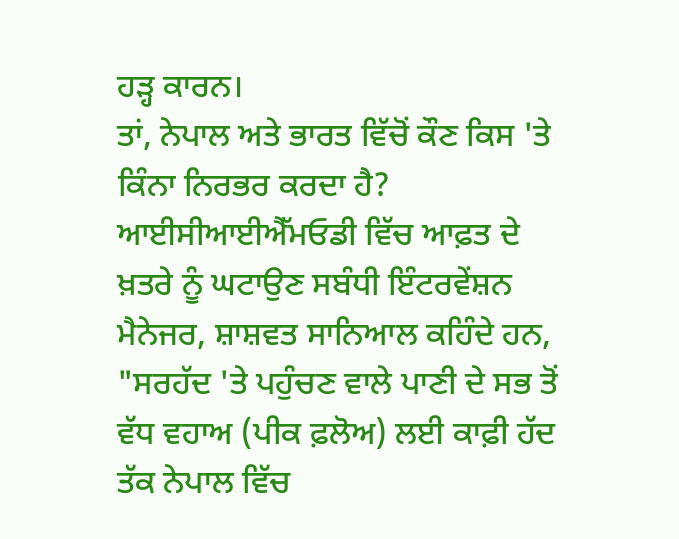ਹੜ੍ਹ ਕਾਰਨ।
ਤਾਂ, ਨੇਪਾਲ ਅਤੇ ਭਾਰਤ ਵਿੱਚੋਂ ਕੌਣ ਕਿਸ 'ਤੇ ਕਿੰਨਾ ਨਿਰਭਰ ਕਰਦਾ ਹੈ?
ਆਈਸੀਆਈਐੱਮਓਡੀ ਵਿੱਚ ਆਫ਼ਤ ਦੇ ਖ਼ਤਰੇ ਨੂੰ ਘਟਾਉਣ ਸਬੰਧੀ ਇੰਟਰਵੇਂਸ਼ਨ ਮੈਨੇਜਰ, ਸ਼ਾਸ਼ਵਤ ਸਾਨਿਆਲ ਕਹਿੰਦੇ ਹਨ, "ਸਰਹੱਦ 'ਤੇ ਪਹੁੰਚਣ ਵਾਲੇ ਪਾਣੀ ਦੇ ਸਭ ਤੋਂ ਵੱਧ ਵਹਾਅ (ਪੀਕ ਫ਼ਲੋਅ) ਲਈ ਕਾਫ਼ੀ ਹੱਦ ਤੱਕ ਨੇਪਾਲ ਵਿੱਚ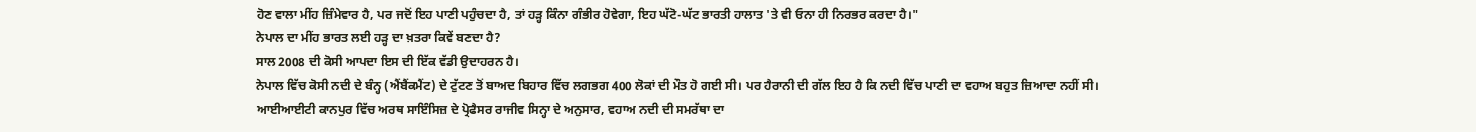ਹੋਣ ਵਾਲਾ ਮੀਂਹ ਜ਼ਿੰਮੇਵਾਰ ਹੈ, ਪਰ ਜਦੋਂ ਇਹ ਪਾਣੀ ਪਹੁੰਚਦਾ ਹੈ, ਤਾਂ ਹੜ੍ਹ ਕਿੰਨਾ ਗੰਭੀਰ ਹੋਵੇਗਾ, ਇਹ ਘੱਟੋ-ਘੱਟ ਭਾਰਤੀ ਹਾਲਾਤ 'ਤੇ ਵੀ ਓਨਾ ਹੀ ਨਿਰਭਰ ਕਰਦਾ ਹੈ।"
ਨੇਪਾਲ ਦਾ ਮੀਂਹ ਭਾਰਤ ਲਈ ਹੜ੍ਹ ਦਾ ਖ਼ਤਰਾ ਕਿਵੇਂ ਬਣਦਾ ਹੈ?
ਸਾਲ 2008 ਦੀ ਕੋਸੀ ਆਪਦਾ ਇਸ ਦੀ ਇੱਕ ਵੱਡੀ ਉਦਾਹਰਨ ਹੈ।
ਨੇਪਾਲ ਵਿੱਚ ਕੋਸੀ ਨਦੀ ਦੇ ਬੰਨ੍ਹ (ਐਂਬੈਂਕਮੈਂਟ) ਦੇ ਟੁੱਟਣ ਤੋਂ ਬਾਅਦ ਬਿਹਾਰ ਵਿੱਚ ਲਗਭਗ 400 ਲੋਕਾਂ ਦੀ ਮੌਤ ਹੋ ਗਈ ਸੀ। ਪਰ ਹੈਰਾਨੀ ਦੀ ਗੱਲ ਇਹ ਹੈ ਕਿ ਨਦੀ ਵਿੱਚ ਪਾਣੀ ਦਾ ਵਹਾਅ ਬਹੁਤ ਜ਼ਿਆਦਾ ਨਹੀਂ ਸੀ।
ਆਈਆਈਟੀ ਕਾਨਪੁਰ ਵਿੱਚ ਅਰਥ ਸਾਇੰਸਿਜ਼ ਦੇ ਪ੍ਰੋਫੈਸਰ ਰਾਜੀਵ ਸਿਨ੍ਹਾ ਦੇ ਅਨੁਸਾਰ, ਵਹਾਅ ਨਦੀ ਦੀ ਸਮਰੱਥਾ ਦਾ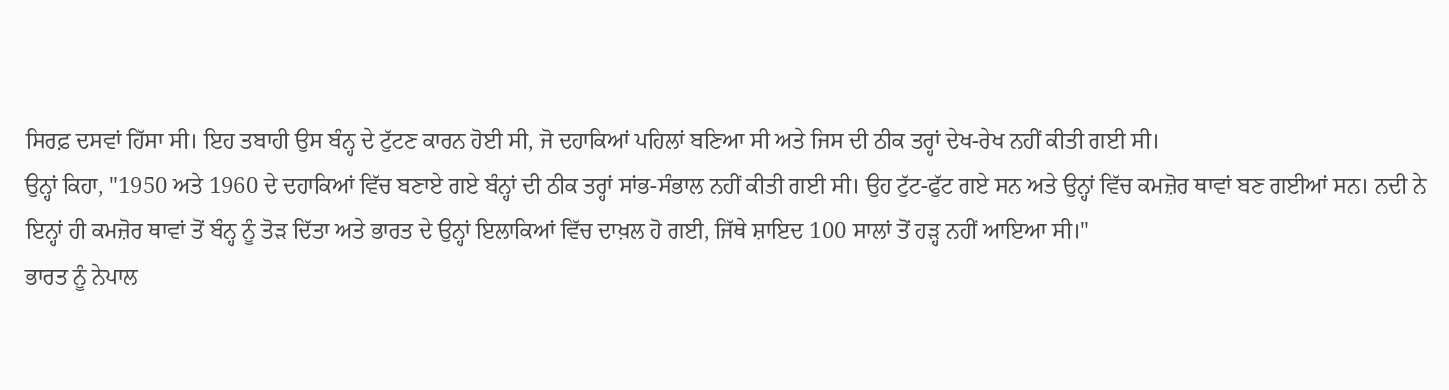ਸਿਰਫ਼ ਦਸਵਾਂ ਹਿੱਸਾ ਸੀ। ਇਹ ਤਬਾਹੀ ਉਸ ਬੰਨ੍ਹ ਦੇ ਟੁੱਟਣ ਕਾਰਨ ਹੋਈ ਸੀ, ਜੋ ਦਹਾਕਿਆਂ ਪਹਿਲਾਂ ਬਣਿਆ ਸੀ ਅਤੇ ਜਿਸ ਦੀ ਠੀਕ ਤਰ੍ਹਾਂ ਦੇਖ-ਰੇਖ ਨਹੀਂ ਕੀਤੀ ਗਈ ਸੀ।
ਉਨ੍ਹਾਂ ਕਿਹਾ, "1950 ਅਤੇ 1960 ਦੇ ਦਹਾਕਿਆਂ ਵਿੱਚ ਬਣਾਏ ਗਏ ਬੰਨ੍ਹਾਂ ਦੀ ਠੀਕ ਤਰ੍ਹਾਂ ਸਾਂਭ-ਸੰਭਾਲ ਨਹੀਂ ਕੀਤੀ ਗਈ ਸੀ। ਉਹ ਟੁੱਟ-ਫੁੱਟ ਗਏ ਸਨ ਅਤੇ ਉਨ੍ਹਾਂ ਵਿੱਚ ਕਮਜ਼ੋਰ ਥਾਵਾਂ ਬਣ ਗਈਆਂ ਸਨ। ਨਦੀ ਨੇ ਇਨ੍ਹਾਂ ਹੀ ਕਮਜ਼ੋਰ ਥਾਵਾਂ ਤੋਂ ਬੰਨ੍ਹ ਨੂੰ ਤੋੜ ਦਿੱਤਾ ਅਤੇ ਭਾਰਤ ਦੇ ਉਨ੍ਹਾਂ ਇਲਾਕਿਆਂ ਵਿੱਚ ਦਾਖ਼ਲ ਹੋ ਗਈ, ਜਿੱਥੇ ਸ਼ਾਇਦ 100 ਸਾਲਾਂ ਤੋਂ ਹੜ੍ਹ ਨਹੀਂ ਆਇਆ ਸੀ।"
ਭਾਰਤ ਨੂੰ ਨੇਪਾਲ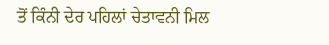ਤੋਂ ਕਿੰਨੀ ਦੇਰ ਪਹਿਲਾਂ ਚੇਤਾਵਨੀ ਮਿਲ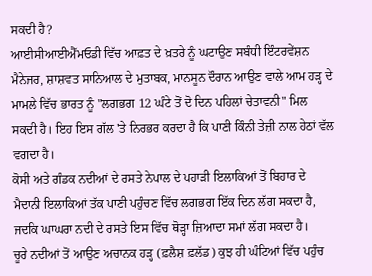ਸਕਦੀ ਹੈ?
ਆਈਸੀਆਈਐੱਮਓਡੀ ਵਿੱਚ ਆਫ਼ਤ ਦੇ ਖ਼ਤਰੇ ਨੂੰ ਘਟਾਉਣ ਸਬੰਧੀ ਇੰਟਰਵੇਂਸ਼ਨ ਮੈਨੇਜਰ, ਸ਼ਾਸ਼ਵਤ ਸਾਨਿਆਲ ਦੇ ਮੁਤਾਬਕ, ਮਾਨਸੂਨ ਦੌਰਾਨ ਆਉਣ ਵਾਲੇ ਆਮ ਹੜ੍ਹ ਦੇ ਮਾਮਲੇ ਵਿੱਚ ਭਾਰਤ ਨੂੰ "ਲਗਭਗ 12 ਘੰਟੇ ਤੋਂ ਦੋ ਦਿਨ ਪਹਿਲਾਂ ਚੇਤਾਵਨੀ" ਮਿਲ ਸਕਦੀ ਹੈ। ਇਹ ਇਸ ਗੱਲ 'ਤੇ ਨਿਰਭਰ ਕਰਦਾ ਹੈ ਕਿ ਪਾਣੀ ਕਿੰਨੀ ਤੇਜ਼ੀ ਨਾਲ ਹੇਠਾਂ ਵੱਲ ਵਗਦਾ ਹੈ।
ਕੋਸੀ ਅਤੇ ਗੰਡਕ ਨਦੀਆਂ ਦੇ ਰਸਤੇ ਨੇਪਾਲ ਦੇ ਪਹਾੜੀ ਇਲਾਕਿਆਂ ਤੋਂ ਬਿਹਾਰ ਦੇ ਮੈਦਾਨੀ ਇਲਾਕਿਆਂ ਤੱਕ ਪਾਣੀ ਪਹੁੰਚਣ ਵਿੱਚ ਲਗਭਗ ਇੱਕ ਦਿਨ ਲੱਗ ਸਕਦਾ ਹੈ, ਜਦਕਿ ਘਾਘਰਾ ਨਦੀ ਦੇ ਰਸਤੇ ਇਸ ਵਿੱਚ ਥੋੜ੍ਹਾ ਜ਼ਿਆਦਾ ਸਮਾਂ ਲੱਗ ਸਕਦਾ ਹੈ।
ਚੂਰੇ ਨਦੀਆਂ ਤੋਂ ਆਉਣ ਅਚਾਨਕ ਹੜ੍ਹ (ਫ਼ਲੈਸ਼ ਫ਼ਲੱਡ) ਕੁਝ ਹੀ ਘੰਟਿਆਂ ਵਿੱਚ ਪਹੁੰਚ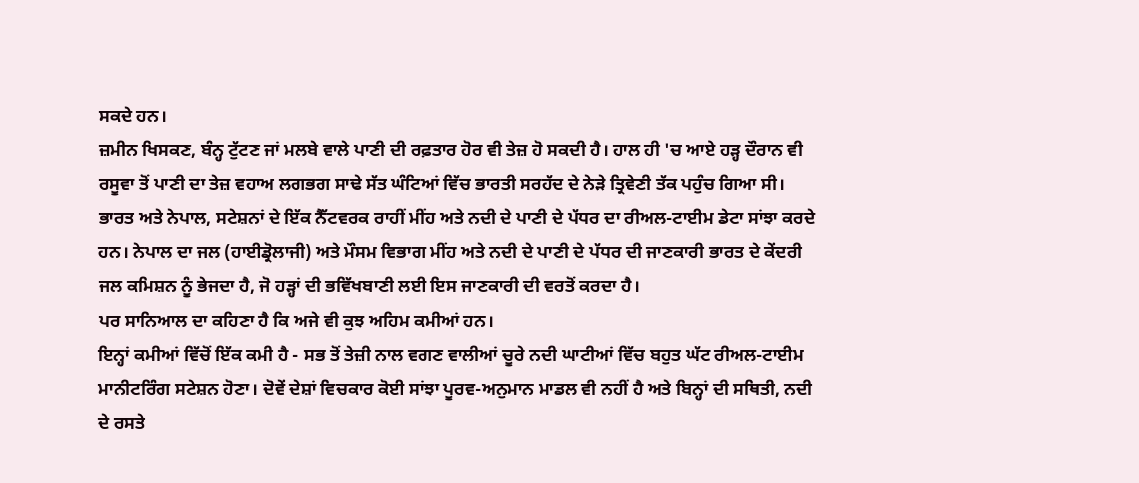ਸਕਦੇ ਹਨ।
ਜ਼ਮੀਨ ਖਿਸਕਣ, ਬੰਨ੍ਹ ਟੁੱਟਣ ਜਾਂ ਮਲਬੇ ਵਾਲੇ ਪਾਣੀ ਦੀ ਰਫ਼ਤਾਰ ਹੋਰ ਵੀ ਤੇਜ਼ ਹੋ ਸਕਦੀ ਹੈ। ਹਾਲ ਹੀ 'ਚ ਆਏ ਹੜ੍ਹ ਦੌਰਾਨ ਵੀ ਰਸੂਵਾ ਤੋਂ ਪਾਣੀ ਦਾ ਤੇਜ਼ ਵਹਾਅ ਲਗਭਗ ਸਾਢੇ ਸੱਤ ਘੰਟਿਆਂ ਵਿੱਚ ਭਾਰਤੀ ਸਰਹੱਦ ਦੇ ਨੇੜੇ ਤ੍ਰਿਵੇਣੀ ਤੱਕ ਪਹੁੰਚ ਗਿਆ ਸੀ।
ਭਾਰਤ ਅਤੇ ਨੇਪਾਲ, ਸਟੇਸ਼ਨਾਂ ਦੇ ਇੱਕ ਨੈੱਟਵਰਕ ਰਾਹੀਂ ਮੀਂਹ ਅਤੇ ਨਦੀ ਦੇ ਪਾਣੀ ਦੇ ਪੱਧਰ ਦਾ ਰੀਅਲ-ਟਾਈਮ ਡੇਟਾ ਸਾਂਝਾ ਕਰਦੇ ਹਨ। ਨੇਪਾਲ ਦਾ ਜਲ (ਹਾਈਡ੍ਰੋਲਾਜੀ) ਅਤੇ ਮੌਸਮ ਵਿਭਾਗ ਮੀਂਹ ਅਤੇ ਨਦੀ ਦੇ ਪਾਣੀ ਦੇ ਪੱਧਰ ਦੀ ਜਾਣਕਾਰੀ ਭਾਰਤ ਦੇ ਕੇਂਦਰੀ ਜਲ ਕਮਿਸ਼ਨ ਨੂੰ ਭੇਜਦਾ ਹੈ, ਜੋ ਹੜ੍ਹਾਂ ਦੀ ਭਵਿੱਖਬਾਣੀ ਲਈ ਇਸ ਜਾਣਕਾਰੀ ਦੀ ਵਰਤੋਂ ਕਰਦਾ ਹੈ।
ਪਰ ਸਾਨਿਆਲ ਦਾ ਕਹਿਣਾ ਹੈ ਕਿ ਅਜੇ ਵੀ ਕੁਝ ਅਹਿਮ ਕਮੀਆਂ ਹਨ।
ਇਨ੍ਹਾਂ ਕਮੀਆਂ ਵਿੱਚੋਂ ਇੱਕ ਕਮੀ ਹੈ - ਸਭ ਤੋਂ ਤੇਜ਼ੀ ਨਾਲ ਵਗਣ ਵਾਲੀਆਂ ਚੂਰੇ ਨਦੀ ਘਾਟੀਆਂ ਵਿੱਚ ਬਹੁਤ ਘੱਟ ਰੀਅਲ-ਟਾਈਮ ਮਾਨੀਟਰਿੰਗ ਸਟੇਸ਼ਨ ਹੋਣਾ। ਦੋਵੇਂ ਦੇਸ਼ਾਂ ਵਿਚਕਾਰ ਕੋਈ ਸਾਂਝਾ ਪੂਰਵ-ਅਨੁਮਾਨ ਮਾਡਲ ਵੀ ਨਹੀਂ ਹੈ ਅਤੇ ਬਿਨ੍ਹਾਂ ਦੀ ਸਥਿਤੀ, ਨਦੀ ਦੇ ਰਸਤੇ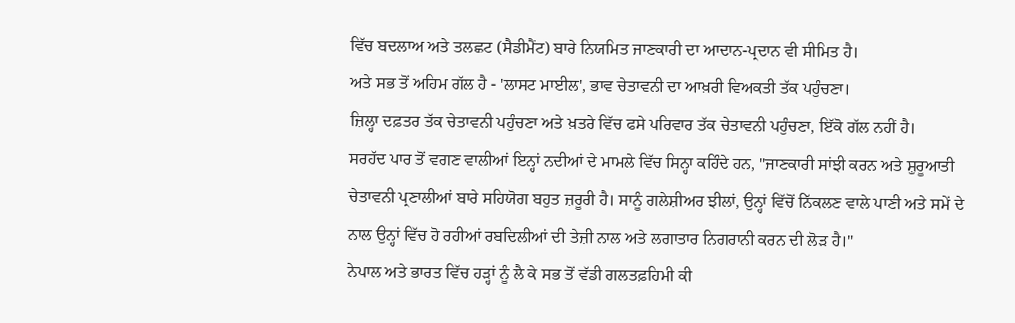ਵਿੱਚ ਬਦਲਾਅ ਅਤੇ ਤਲਛਟ (ਸੈਡੀਮੈਂਟ) ਬਾਰੇ ਨਿਯਮਿਤ ਜਾਣਕਾਰੀ ਦਾ ਆਦਾਨ-ਪ੍ਰਦਾਨ ਵੀ ਸੀਮਿਤ ਹੈ।
ਅਤੇ ਸਭ ਤੋਂ ਅਹਿਮ ਗੱਲ ਹੈ - 'ਲਾਸਟ ਮਾਈਲ', ਭਾਵ ਚੇਤਾਵਨੀ ਦਾ ਆਖ਼ਰੀ ਵਿਅਕਤੀ ਤੱਕ ਪਹੁੰਚਣਾ।
ਜ਼ਿਲ੍ਹਾ ਦਫ਼ਤਰ ਤੱਕ ਚੇਤਾਵਨੀ ਪਹੁੰਚਣਾ ਅਤੇ ਖ਼ਤਰੇ ਵਿੱਚ ਫਸੇ ਪਰਿਵਾਰ ਤੱਕ ਚੇਤਾਵਨੀ ਪਹੁੰਚਣਾ, ਇੱਕੋ ਗੱਲ ਨਹੀਂ ਹੈ।
ਸਰਹੱਦ ਪਾਰ ਤੋਂ ਵਗਣ ਵਾਲੀਆਂ ਇਨ੍ਹਾਂ ਨਦੀਆਂ ਦੇ ਮਾਮਲੇ ਵਿੱਚ ਸਿਨ੍ਹਾ ਕਹਿੰਦੇ ਹਨ, "ਜਾਣਕਾਰੀ ਸਾਂਝੀ ਕਰਨ ਅਤੇ ਸ਼ੁਰੂਆਤੀ ਚੇਤਾਵਨੀ ਪ੍ਰਣਾਲੀਆਂ ਬਾਰੇ ਸਹਿਯੋਗ ਬਹੁਤ ਜ਼ਰੂਰੀ ਹੈ। ਸਾਨੂੰ ਗਲੇਸ਼ੀਅਰ ਝੀਲਾਂ, ਉਨ੍ਹਾਂ ਵਿੱਚੋਂ ਨਿੱਕਲਣ ਵਾਲੇ ਪਾਣੀ ਅਤੇ ਸਮੇਂ ਦੇ ਨਾਲ ਉਨ੍ਹਾਂ ਵਿੱਚ ਹੋ ਰਹੀਆਂ ਰਬਦਿਲੀਆਂ ਦੀ ਤੇਜ਼ੀ ਨਾਲ ਅਤੇ ਲਗਾਤਾਰ ਨਿਗਰਾਨੀ ਕਰਨ ਦੀ ਲੋੜ ਹੈ।"
ਨੇਪਾਲ ਅਤੇ ਭਾਰਤ ਵਿੱਚ ਹੜ੍ਹਾਂ ਨੂੰ ਲੈ ਕੇ ਸਭ ਤੋਂ ਵੱਡੀ ਗਲਤਫ਼ਹਿਮੀ ਕੀ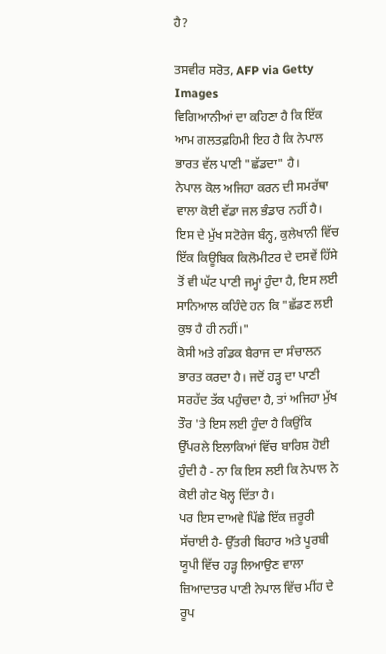ਹੈ?

ਤਸਵੀਰ ਸਰੋਤ, AFP via Getty Images
ਵਿਗਿਆਨੀਆਂ ਦਾ ਕਹਿਣਾ ਹੈ ਕਿ ਇੱਕ ਆਮ ਗਲਤਫ਼ਹਿਮੀ ਇਹ ਹੈ ਕਿ ਨੇਪਾਲ ਭਾਰਤ ਵੱਲ ਪਾਣੀ "ਛੱਡਦਾ" ਹੈ।
ਨੇਪਾਲ ਕੋਲ ਅਜਿਹਾ ਕਰਨ ਦੀ ਸਮਰੱਥਾ ਵਾਲਾ ਕੋਈ ਵੱਡਾ ਜਲ ਭੰਡਾਰ ਨਹੀਂ ਹੈ। ਇਸ ਦੇ ਮੁੱਖ ਸਟੋਰੇਜ ਬੰਨ੍ਹ, ਕੁਲੇਖਾਨੀ ਵਿੱਚ ਇੱਕ ਕਿਊਬਿਕ ਕਿਲੋਮੀਟਰ ਦੇ ਦਸਵੇਂ ਹਿੱਸੇ ਤੋਂ ਵੀ ਘੱਟ ਪਾਣੀ ਜਮ੍ਹਾਂ ਹੁੰਦਾ ਹੈ, ਇਸ ਲਈ ਸਾਨਿਆਲ ਕਹਿੰਦੇ ਹਨ ਕਿ "ਛੱਡਣ ਲਈ ਕੁਝ ਹੈ ਹੀ ਨਹੀਂ।"
ਕੋਸੀ ਅਤੇ ਗੰਡਕ ਬੈਰਾਜ ਦਾ ਸੰਚਾਲਨ ਭਾਰਤ ਕਰਦਾ ਹੈ। ਜਦੋਂ ਹੜ੍ਹ ਦਾ ਪਾਣੀ ਸਰਹੱਦ ਤੱਕ ਪਹੁੰਚਦਾ ਹੈ, ਤਾਂ ਅਜਿਹਾ ਮੁੱਖ ਤੌਰ 'ਤੇ ਇਸ ਲਈ ਹੁੰਦਾ ਹੈ ਕਿਉਂਕਿ ਉੱਪਰਲੇ ਇਲਾਕਿਆਂ ਵਿੱਚ ਬਾਰਿਸ਼ ਹੋਈ ਹੁੰਦੀ ਹੈ - ਨਾ ਕਿ ਇਸ ਲਈ ਕਿ ਨੇਪਾਲ ਨੇ ਕੋਈ ਗੇਟ ਖੋਲ੍ਹ ਦਿੱਤਾ ਹੈ।
ਪਰ ਇਸ ਦਾਅਵੇ ਪਿੱਛੇ ਇੱਕ ਜ਼ਰੂਰੀ ਸੱਚਾਈ ਹੈ- ਉੱਤਰੀ ਬਿਹਾਰ ਅਤੇ ਪੂਰਬੀ ਯੂਪੀ ਵਿੱਚ ਹੜ੍ਹ ਲਿਆਉਣ ਵਾਲਾ ਜ਼ਿਆਦਾਤਰ ਪਾਣੀ ਨੇਪਾਲ ਵਿੱਚ ਮੀਂਹ ਦੇ ਰੂਪ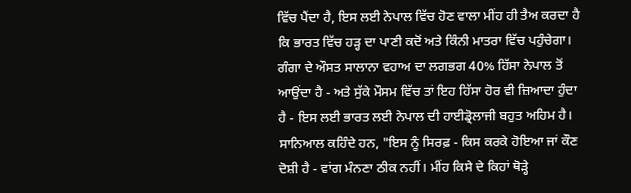ਵਿੱਚ ਪੈਂਦਾ ਹੈ, ਇਸ ਲਈ ਨੇਪਾਲ ਵਿੱਚ ਹੋਣ ਵਾਲਾ ਮੀਂਹ ਹੀ ਤੈਅ ਕਰਦਾ ਹੈ ਕਿ ਭਾਰਤ ਵਿੱਚ ਹੜ੍ਹ ਦਾ ਪਾਣੀ ਕਦੋਂ ਅਤੇ ਕਿੰਨੀ ਮਾਤਰਾ ਵਿੱਚ ਪਹੁੰਚੇਗਾ।
ਗੰਗਾ ਦੇ ਔਸਤ ਸਾਲਾਨਾ ਵਹਾਅ ਦਾ ਲਗਭਗ 40% ਹਿੱਸਾ ਨੇਪਾਲ ਤੋਂ ਆਉਂਦਾ ਹੈ - ਅਤੇ ਸੁੱਕੇ ਮੌਸਮ ਵਿੱਚ ਤਾਂ ਇਹ ਹਿੱਸਾ ਹੋਰ ਵੀ ਜ਼ਿਆਦਾ ਹੁੰਦਾ ਹੈ - ਇਸ ਲਈ ਭਾਰਤ ਲਈ ਨੇਪਾਲ ਦੀ ਹਾਈਡ੍ਰੋਲਾਜੀ ਬਹੁਤ ਅਹਿਮ ਹੈ।
ਸਾਨਿਆਲ ਕਹਿੰਦੇ ਹਨ, "ਇਸ ਨੂੰ ਸਿਰਫ਼ - ਕਿਸ ਕਰਕੇ ਹੋਇਆ ਜਾਂ ਕੌਣ ਦੋਸ਼ੀ ਹੈ - ਵਾਂਗ ਮੰਨਣਾ ਠੀਕ ਨਹੀਂ। ਮੀਂਹ ਕਿਸੇ ਦੇ ਕਿਹਾਂ ਥੋੜ੍ਹੇ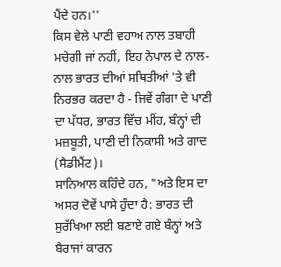ਪੈਂਦੇ ਹਨ।''
ਕਿਸ ਵੇਲੇ ਪਾਣੀ ਵਹਾਅ ਨਾਲ ਤਬਾਹੀ ਮਚੇਗੀ ਜਾਂ ਨਹੀਂ, ਇਹ ਨੇਪਾਲ ਦੇ ਨਾਲ-ਨਾਲ ਭਾਰਤ ਦੀਆਂ ਸਥਿਤੀਆਂ 'ਤੇ ਵੀ ਨਿਰਭਰ ਕਰਦਾ ਹੈ - ਜਿਵੇਂ ਗੰਗਾ ਦੇ ਪਾਣੀ ਦਾ ਪੱਧਰ, ਭਾਰਤ ਵਿੱਚ ਮੀਂਹ, ਬੰਨ੍ਹਾਂ ਦੀ ਮਜ਼ਬੂਤੀ, ਪਾਣੀ ਦੀ ਨਿਕਾਸੀ ਅਤੇ ਗਾਦ (ਸੈਡੀਮੈਂਟ)।
ਸਾਨਿਆਲ ਕਹਿੰਦੇ ਹਨ, "ਅਤੇ ਇਸ ਦਾ ਅਸਰ ਦੋਵੇਂ ਪਾਸੇ ਹੁੰਦਾ ਹੈ: ਭਾਰਤ ਦੀ ਸੁਰੱਖਿਆ ਲਈ ਬਣਾਏ ਗਏ ਬੰਨ੍ਹਾਂ ਅਤੇ ਬੈਰਾਜਾਂ ਕਾਰਨ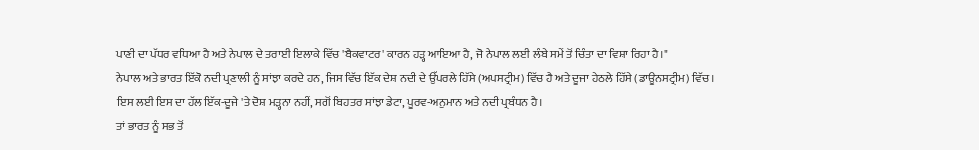ਪਾਣੀ ਦਾ ਪੱਧਰ ਵਧਿਆ ਹੈ ਅਤੇ ਨੇਪਾਲ ਦੇ ਤਰਾਈ ਇਲਾਕੇ ਵਿੱਚ 'ਬੈਕਵਾਟਰ' ਕਾਰਨ ਹੜ੍ਹ ਆਇਆ ਹੈ, ਜੋ ਨੇਪਾਲ ਲਈ ਲੰਬੇ ਸਮੇਂ ਤੋਂ ਚਿੰਤਾ ਦਾ ਵਿਸ਼ਾ ਰਿਹਾ ਹੈ।"
ਨੇਪਾਲ ਅਤੇ ਭਾਰਤ ਇੱਕੋ ਨਦੀ ਪ੍ਰਣਾਲੀ ਨੂੰ ਸਾਂਝਾ ਕਰਦੇ ਹਨ, ਜਿਸ ਵਿੱਚ ਇੱਕ ਦੇਸ਼ ਨਦੀ ਦੇ ਉੱਪਰਲੇ ਹਿੱਸੇ (ਅਪਸਟ੍ਰੀਮ) ਵਿੱਚ ਹੈ ਅਤੇ ਦੂਜਾ ਹੇਠਲੇ ਹਿੱਸੇ (ਡਾਊਨਸਟ੍ਰੀਮ) ਵਿੱਚ।
ਇਸ ਲਈ ਇਸ ਦਾ ਹੱਲ ਇੱਕ-ਦੂਜੇ 'ਤੇ ਦੋਸ਼ ਮੜ੍ਹਨਾ ਨਹੀਂ, ਸਗੋਂ ਬਿਹਤਰ ਸਾਂਝਾ ਡੇਟਾ, ਪੂਰਵ-ਅਨੁਮਾਨ ਅਤੇ ਨਦੀ ਪ੍ਰਬੰਧਨ ਹੈ।
ਤਾਂ ਭਾਰਤ ਨੂੰ ਸਭ ਤੋਂ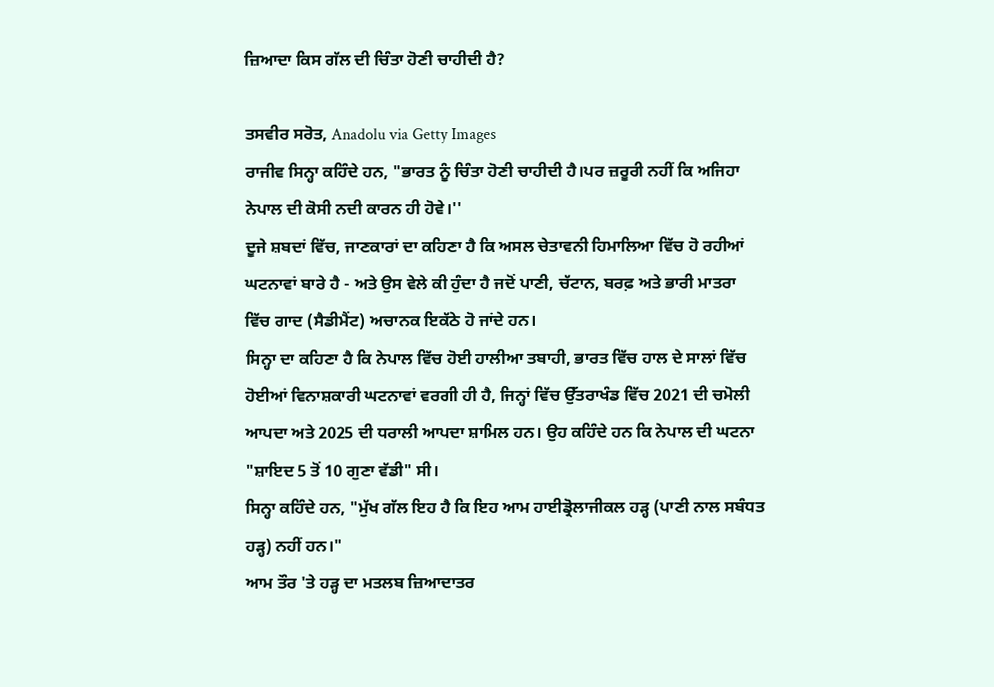ਜ਼ਿਆਦਾ ਕਿਸ ਗੱਲ ਦੀ ਚਿੰਤਾ ਹੋਣੀ ਚਾਹੀਦੀ ਹੈ?

ਤਸਵੀਰ ਸਰੋਤ, Anadolu via Getty Images
ਰਾਜੀਵ ਸਿਨ੍ਹਾ ਕਹਿੰਦੇ ਹਨ, "ਭਾਰਤ ਨੂੰ ਚਿੰਤਾ ਹੋਣੀ ਚਾਹੀਦੀ ਹੈ।ਪਰ ਜ਼ਰੂਰੀ ਨਹੀਂ ਕਿ ਅਜਿਹਾ ਨੇਪਾਲ ਦੀ ਕੋਸੀ ਨਦੀ ਕਾਰਨ ਹੀ ਹੋਵੇ।''
ਦੂਜੇ ਸ਼ਬਦਾਂ ਵਿੱਚ, ਜਾਣਕਾਰਾਂ ਦਾ ਕਹਿਣਾ ਹੈ ਕਿ ਅਸਲ ਚੇਤਾਵਨੀ ਹਿਮਾਲਿਆ ਵਿੱਚ ਹੋ ਰਹੀਆਂ ਘਟਨਾਵਾਂ ਬਾਰੇ ਹੈ - ਅਤੇ ਉਸ ਵੇਲੇ ਕੀ ਹੁੰਦਾ ਹੈ ਜਦੋਂ ਪਾਣੀ, ਚੱਟਾਨ, ਬਰਫ਼ ਅਤੇ ਭਾਰੀ ਮਾਤਰਾ ਵਿੱਚ ਗਾਦ (ਸੈਡੀਮੈਂਟ) ਅਚਾਨਕ ਇਕੱਠੇ ਹੋ ਜਾਂਦੇ ਹਨ।
ਸਿਨ੍ਹਾ ਦਾ ਕਹਿਣਾ ਹੈ ਕਿ ਨੇਪਾਲ ਵਿੱਚ ਹੋਈ ਹਾਲੀਆ ਤਬਾਹੀ, ਭਾਰਤ ਵਿੱਚ ਹਾਲ ਦੇ ਸਾਲਾਂ ਵਿੱਚ ਹੋਈਆਂ ਵਿਨਾਸ਼ਕਾਰੀ ਘਟਨਾਵਾਂ ਵਰਗੀ ਹੀ ਹੈ, ਜਿਨ੍ਹਾਂ ਵਿੱਚ ਉੱਤਰਾਖੰਡ ਵਿੱਚ 2021 ਦੀ ਚਮੋਲੀ ਆਪਦਾ ਅਤੇ 2025 ਦੀ ਧਰਾਲੀ ਆਪਦਾ ਸ਼ਾਮਿਲ ਹਨ। ਉਹ ਕਹਿੰਦੇ ਹਨ ਕਿ ਨੇਪਾਲ ਦੀ ਘਟਨਾ "ਸ਼ਾਇਦ 5 ਤੋਂ 10 ਗੁਣਾ ਵੱਡੀ" ਸੀ।
ਸਿਨ੍ਹਾ ਕਹਿੰਦੇ ਹਨ, "ਮੁੱਖ ਗੱਲ ਇਹ ਹੈ ਕਿ ਇਹ ਆਮ ਹਾਈਡ੍ਰੋਲਾਜੀਕਲ ਹੜ੍ਹ (ਪਾਣੀ ਨਾਲ ਸਬੰਧਤ ਹੜ੍ਹ) ਨਹੀਂ ਹਨ।"
ਆਮ ਤੌਰ 'ਤੇ ਹੜ੍ਹ ਦਾ ਮਤਲਬ ਜ਼ਿਆਦਾਤਰ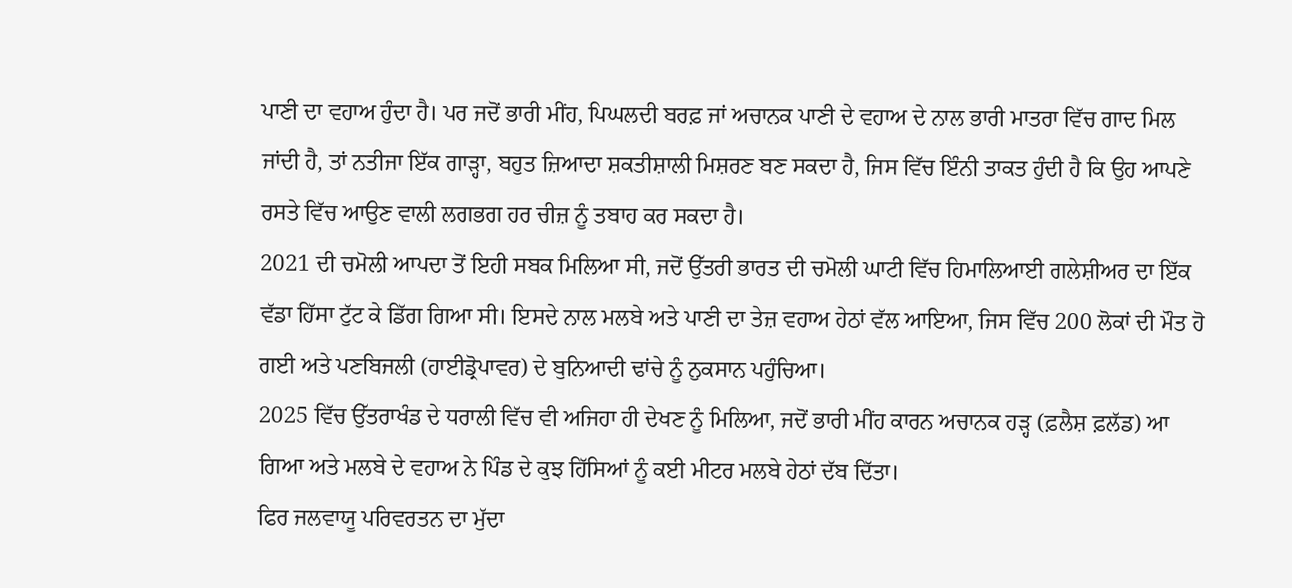ਪਾਣੀ ਦਾ ਵਹਾਅ ਹੁੰਦਾ ਹੈ। ਪਰ ਜਦੋਂ ਭਾਰੀ ਮੀਂਹ, ਪਿਘਲਦੀ ਬਰਫ਼ ਜਾਂ ਅਚਾਨਕ ਪਾਣੀ ਦੇ ਵਹਾਅ ਦੇ ਨਾਲ ਭਾਰੀ ਮਾਤਰਾ ਵਿੱਚ ਗਾਦ ਮਿਲ ਜਾਂਦੀ ਹੈ, ਤਾਂ ਨਤੀਜਾ ਇੱਕ ਗਾੜ੍ਹਾ, ਬਹੁਤ ਜ਼ਿਆਦਾ ਸ਼ਕਤੀਸ਼ਾਲੀ ਮਿਸ਼ਰਣ ਬਣ ਸਕਦਾ ਹੈ, ਜਿਸ ਵਿੱਚ ਇੰਨੀ ਤਾਕਤ ਹੁੰਦੀ ਹੈ ਕਿ ਉਹ ਆਪਣੇ ਰਸਤੇ ਵਿੱਚ ਆਉਣ ਵਾਲੀ ਲਗਭਗ ਹਰ ਚੀਜ਼ ਨੂੰ ਤਬਾਹ ਕਰ ਸਕਦਾ ਹੈ।
2021 ਦੀ ਚਮੋਲੀ ਆਪਦਾ ਤੋਂ ਇਹੀ ਸਬਕ ਮਿਲਿਆ ਸੀ, ਜਦੋਂ ਉੱਤਰੀ ਭਾਰਤ ਦੀ ਚਮੋਲੀ ਘਾਟੀ ਵਿੱਚ ਹਿਮਾਲਿਆਈ ਗਲੇਸ਼ੀਅਰ ਦਾ ਇੱਕ ਵੱਡਾ ਹਿੱਸਾ ਟੁੱਟ ਕੇ ਡਿੱਗ ਗਿਆ ਸੀ। ਇਸਦੇ ਨਾਲ ਮਲਬੇ ਅਤੇ ਪਾਣੀ ਦਾ ਤੇਜ਼ ਵਹਾਅ ਹੇਠਾਂ ਵੱਲ ਆਇਆ, ਜਿਸ ਵਿੱਚ 200 ਲੋਕਾਂ ਦੀ ਮੌਤ ਹੋ ਗਈ ਅਤੇ ਪਣਬਿਜਲੀ (ਹਾਈਡ੍ਰੋਪਾਵਰ) ਦੇ ਬੁਨਿਆਦੀ ਢਾਂਚੇ ਨੂੰ ਨੁਕਸਾਨ ਪਹੁੰਚਿਆ।
2025 ਵਿੱਚ ਉੱਤਰਾਖੰਡ ਦੇ ਧਰਾਲੀ ਵਿੱਚ ਵੀ ਅਜਿਹਾ ਹੀ ਦੇਖਣ ਨੂੰ ਮਿਲਿਆ, ਜਦੋਂ ਭਾਰੀ ਮੀਂਹ ਕਾਰਨ ਅਚਾਨਕ ਹੜ੍ਹ (ਫ਼ਲੈਸ਼ ਫ਼ਲੱਡ) ਆ ਗਿਆ ਅਤੇ ਮਲਬੇ ਦੇ ਵਹਾਅ ਨੇ ਪਿੰਡ ਦੇ ਕੁਝ ਹਿੱਸਿਆਂ ਨੂੰ ਕਈ ਮੀਟਰ ਮਲਬੇ ਹੇਠਾਂ ਦੱਬ ਦਿੱਤਾ।
ਫਿਰ ਜਲਵਾਯੂ ਪਰਿਵਰਤਨ ਦਾ ਮੁੱਦਾ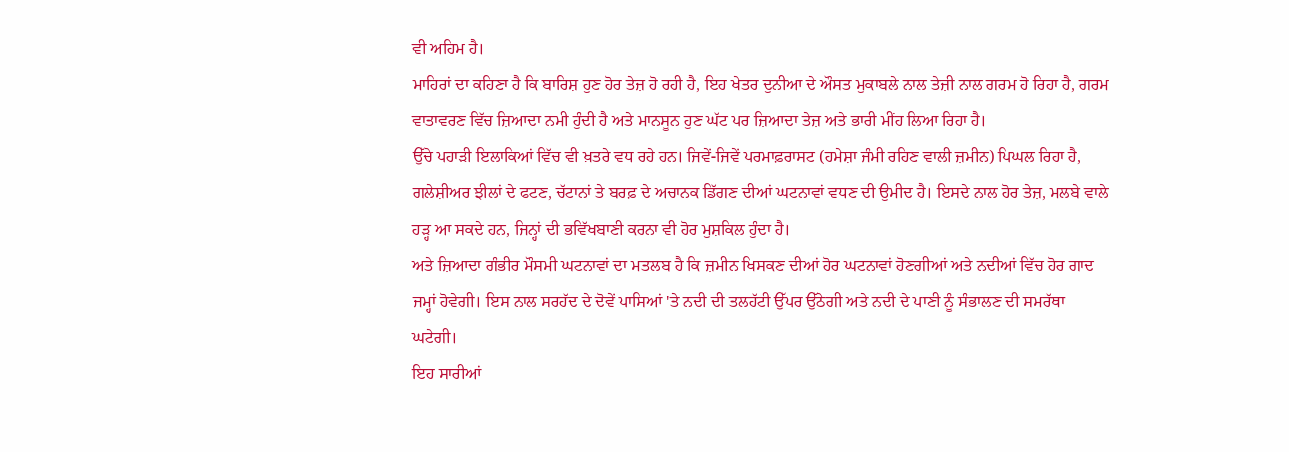ਵੀ ਅਹਿਮ ਹੈ।
ਮਾਹਿਰਾਂ ਦਾ ਕਹਿਣਾ ਹੈ ਕਿ ਬਾਰਿਸ਼ ਹੁਣ ਹੋਰ ਤੇਜ਼ ਹੋ ਰਹੀ ਹੈ, ਇਹ ਖੇਤਰ ਦੁਨੀਆ ਦੇ ਔਸਤ ਮੁਕਾਬਲੇ ਨਾਲ ਤੇਜ਼ੀ ਨਾਲ ਗਰਮ ਹੋ ਰਿਹਾ ਹੈ, ਗਰਮ ਵਾਤਾਵਰਣ ਵਿੱਚ ਜ਼ਿਆਦਾ ਨਮੀ ਹੁੰਦੀ ਹੈ ਅਤੇ ਮਾਨਸੂਨ ਹੁਣ ਘੱਟ ਪਰ ਜ਼ਿਆਦਾ ਤੇਜ਼ ਅਤੇ ਭਾਰੀ ਮੀਂਹ ਲਿਆ ਰਿਹਾ ਹੈ।
ਉੱਚੇ ਪਹਾੜੀ ਇਲਾਕਿਆਂ ਵਿੱਚ ਵੀ ਖ਼ਤਰੇ ਵਧ ਰਹੇ ਹਨ। ਜਿਵੇਂ-ਜਿਵੇਂ ਪਰਮਾਫ਼ਰਾਸਟ (ਹਮੇਸ਼ਾ ਜੰਮੀ ਰਹਿਣ ਵਾਲੀ ਜ਼ਮੀਨ) ਪਿਘਲ ਰਿਹਾ ਹੈ, ਗਲੇਸ਼ੀਅਰ ਝੀਲਾਂ ਦੇ ਫਟਣ, ਚੱਟਾਨਾਂ ਤੇ ਬਰਫ਼ ਦੇ ਅਚਾਨਕ ਡਿੱਗਣ ਦੀਆਂ ਘਟਨਾਵਾਂ ਵਧਣ ਦੀ ਉਮੀਦ ਹੈ। ਇਸਦੇ ਨਾਲ ਹੋਰ ਤੇਜ਼, ਮਲਬੇ ਵਾਲੇ ਹੜ੍ਹ ਆ ਸਕਦੇ ਹਨ, ਜਿਨ੍ਹਾਂ ਦੀ ਭਵਿੱਖਬਾਣੀ ਕਰਨਾ ਵੀ ਹੋਰ ਮੁਸ਼ਕਿਲ ਹੁੰਦਾ ਹੈ।
ਅਤੇ ਜ਼ਿਆਦਾ ਗੰਭੀਰ ਮੌਸਮੀ ਘਟਨਾਵਾਂ ਦਾ ਮਤਲਬ ਹੈ ਕਿ ਜ਼ਮੀਨ ਖਿਸਕਣ ਦੀਆਂ ਹੋਰ ਘਟਨਾਵਾਂ ਹੋਣਗੀਆਂ ਅਤੇ ਨਦੀਆਂ ਵਿੱਚ ਹੋਰ ਗਾਦ ਜਮ੍ਹਾਂ ਹੋਵੇਗੀ। ਇਸ ਨਾਲ ਸਰਹੱਦ ਦੇ ਦੋਵੇਂ ਪਾਸਿਆਂ 'ਤੇ ਨਦੀ ਦੀ ਤਲਹੱਟੀ ਉੱਪਰ ਉੱਠੇਗੀ ਅਤੇ ਨਦੀ ਦੇ ਪਾਣੀ ਨੂੰ ਸੰਭਾਲਣ ਦੀ ਸਮਰੱਥਾ ਘਟੇਗੀ।
ਇਹ ਸਾਰੀਆਂ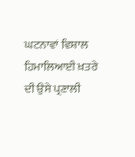ਘਟਨਾਵਾਂ ਵਿਸ਼ਾਲ ਹਿਮਾਲਿਆਈ ਖ਼ਤਰੇ ਦੀ ਉਸੇ ਪ੍ਰਣਾਲੀ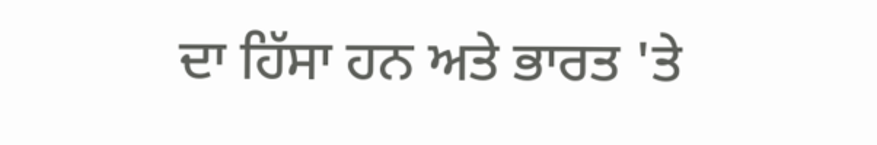ਦਾ ਹਿੱਸਾ ਹਨ ਅਤੇ ਭਾਰਤ 'ਤੇ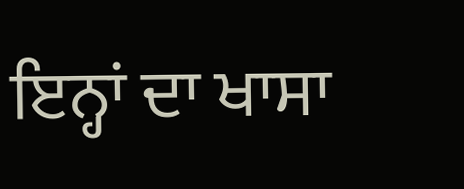ਇਨ੍ਹਾਂ ਦਾ ਖਾਸਾ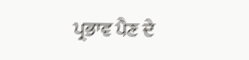ਪ੍ਰਭਾਵ ਪੈਣ ਦੇ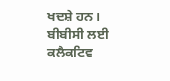ਖਦਸ਼ੇ ਹਨ।
ਬੀਬੀਸੀ ਲਈ ਕਲੈਕਟਿਵ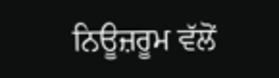ਨਿਊਜ਼ਰੂਮ ਵੱਲੋਂ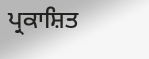ਪ੍ਰਕਾਸ਼ਿਤ